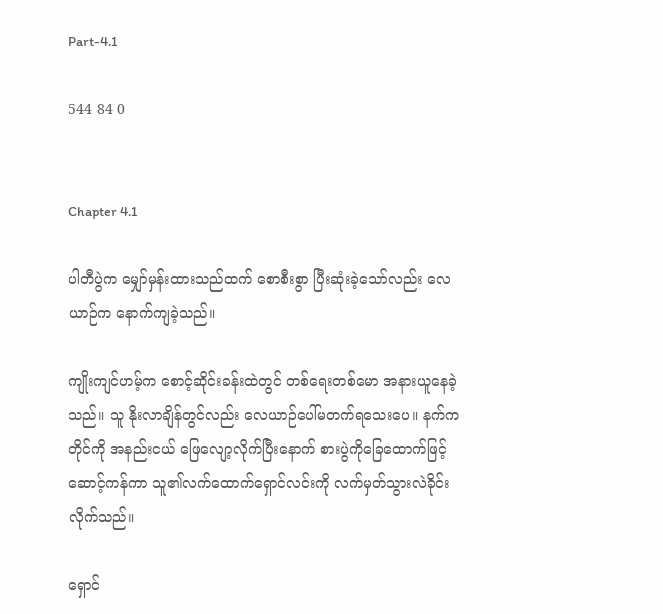Part-4.1

544 84 0


Chapter 4.1

ပါတီပွဲက မျှော်မှန်းထားသည်ထက် စောစီးစွာ ပြီးဆုံးခဲ့သော်လည်း လေယာဉ်က နောက်ကျခဲ့သည်။

ကျိုးကျင်ဟမ့်က စောင့်ဆိုင်းခန်းထဲတွင် တစ်ရေးတစ်မော အနားယူနေခဲ့သည်။ သူ နိုးလာချိန်တွင်လည်း လေယာဉ်ပေါ်မတက်ရသေးပေ။ နက်ကတိုင်ကို အနည်းငယ် ဖြေလျော့လိုက်ပြီးနောက် စားပွဲကိုခြေထောက်ဖြင့်ဆောင့်ကန်ကာ သူ၏လက်ထောက်ရှောင်လင်းကို လက်မှတ်သွားလဲခိုင်းလိုက်သည်။

ရှောင်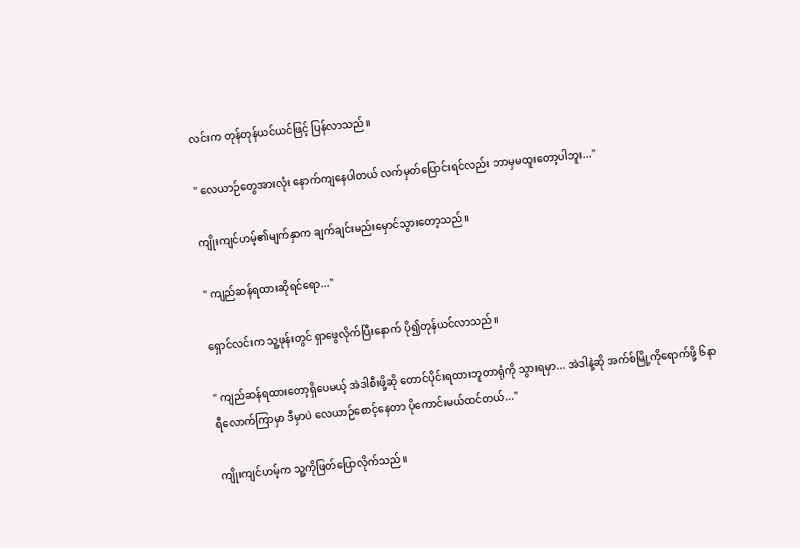လင်းက တုန်တုန်ယင်ယင်ဖြင့် ပြန်လာသည်။

" လေ‌ယာဉ်တွေအားလုံး နောက်ကျနေပါတယ် လက်‌မှတ်ပြောင်းရင်လည်း ဘာမှမထူးတော့ပါဘူး..."

ကျိုးကျင်ဟမ့်၏မျက်နှာက ချက်ချင်းမည်းမှောင်သွားတော့သည်။

" ကျည်ဆန်ရထားဆိုရင်ရော..."

ရှောင်လင်းက သူ့ဖုန်းတွင် ရှာဖွေလိုက်ပြီးနောက် ပို၍တုန်ယင်လာသည်။

" ကျည်ဆန်ရထားတော့ရှိပေမယ့် အဲဒါစီးဖို့ဆို တောင်ပိုင်းရထားဘူတာရုံကို သွားရမှာ... အဲဒါနဲ့ဆို အက်စ်မြို့ကိုရောက်ဖို့ ၆နာရီလောက်ကြာမှာ ဒီမှာပဲ လေယာဉ်စောင့်နေတာ ပိုကောင်းမယ်ထင်တယ်..."

ကျိုးကျင်ဟမ့်က သူ့ကိုဖြတ်ပြောလိုက်သည်။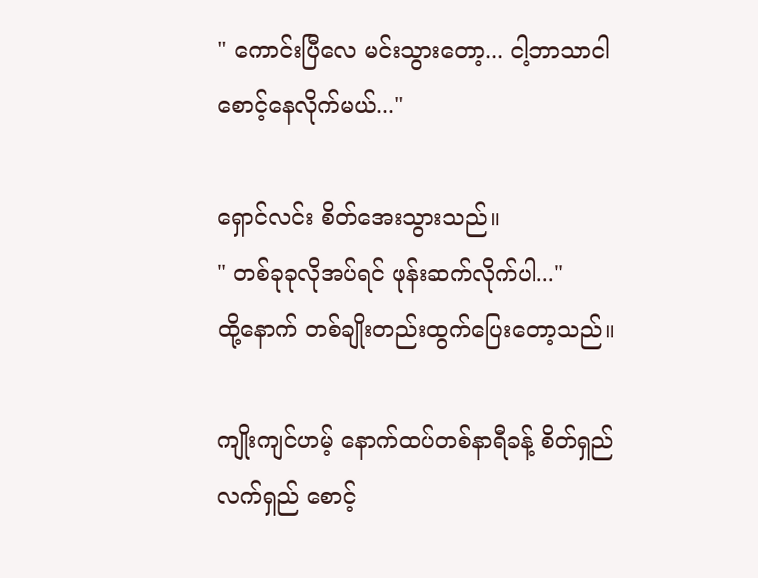" ကောင်းပြီလေ မင်းသွားတော့... ငါ့ဘာသာငါစောင့်နေလိုက်မယ်..."

ရှောင်လင်း စိတ်အေးသွားသည်။
" တစ်ခုခုလိုအပ်ရင် ဖုန်းဆက်လိုက်ပါ..."
ထို့နောက် တစ်ချိုးတည်းထွက်ပြေးတော့သည်။

ကျိုးကျင်ဟမ့် နောက်ထပ်တစ်နာရီခန့် စိတ်ရှည်လက်ရှည် စောင့်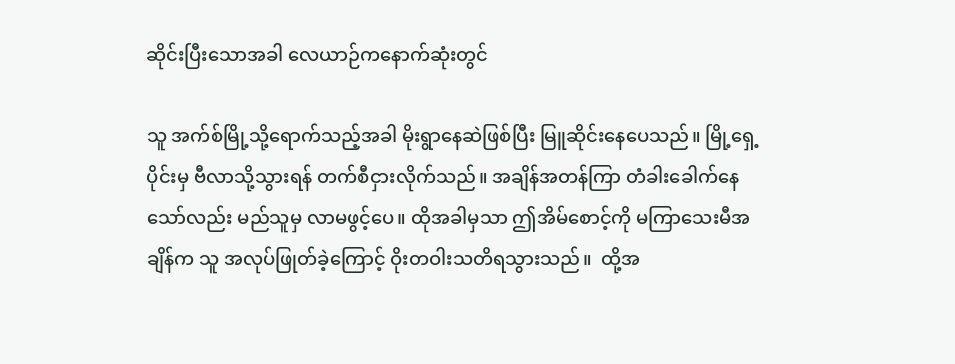ဆိုင်းပြီးသောအခါ လေယာဉ်ကနောက်ဆုံးတွင်

သူ အက်စ်မြို့သို့ရောက်သည့်အခါ မိုးရွာနေဆဲဖြစ်ပြီး မြူဆိုင်းနေပေသည်။ မြို့ရှေ့ပိုင်းမှ ဗီလာသို့သွားရန် တက်စီငှားလိုက်သည်။ အချိန်အတန်ကြာ တံခါးခေါက်နေသော်လည်း မည်သူမှ လာမဖွင့်ပေ။ ထိုအခါမှသာ ဤအိမ်စောင့်ကို မကြာသေးမီအချိန်က သူ အလုပ်ဖြုတ်ခဲ့ကြောင့် ဝိုးတဝါးသတိရသွားသည်။  ထို့အ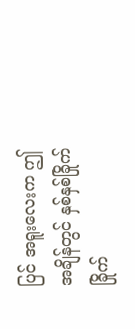ပြင် အရူးလေးက ဤအချိန်တွင် နှစ်နှစ်ခြိုက်ခြိုက်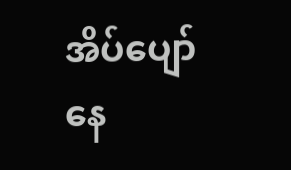အိပ်ပျော်နေ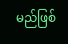မည်ဖြစ်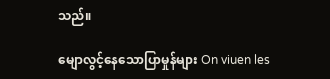သည်။

မျောလွင့်နေသောပြာမှုန်များ On viuen les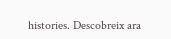histories. Descobreix ara